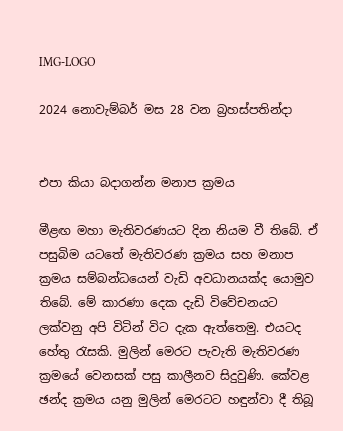IMG-LOGO

2024 නොවැම්බර් මස 28 වන බ්‍රහස්පතින්දා


එපා කියා බදාගන්න මනාප ක්‍රමය

මීළඟ මහා මැතිවරණයට දින නියම වී තිබේ. ඒ පසුබිම යටතේ මැතිවරණ ක්‍රමය සහ මනාප ක්‍රමය සම්බන්ධයෙන් වැඩි අවධානයක්ද යොමුව තිබේ. මේ කාරණා දෙක දැඩි විවේචනයට ලක්වනු අපි විටින් විට දැක ඇත්තෙමු. එයටද හේතු රැසකි. මුලින් මෙරට පැවැති මැතිවරණ ක්‍රමයේ වෙනසක් පසු කාලීනව සිදුවුණි. කේවළ ඡන්ද ක්‍රමය යනු මුලින් මෙරටට හඳුන්වා දී තිබූ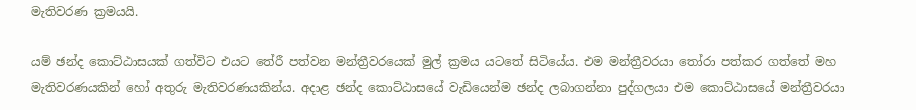මැතිවරණ ක්‍රමයයි.

යම් ඡන්ද කොට්ඨාසයක් ගත්විට එයට තේරී පත්වන මන්ත්‍රීවරයෙක් මුල් ක්‍රමය යටතේ සිටියේය. එම මන්ත්‍රීවරයා තෝරා පත්කර ගත්තේ මහ මැතිවරණයකින් හෝ අතුරු මැතිවරණයකින්ය. අදාළ ඡන්ද කොට්ඨාසයේ වැඩියෙන්ම ඡන්ද ලබාගන්නා පුද්ගලයා එම කොට්ඨාසයේ මන්ත්‍රීවරයා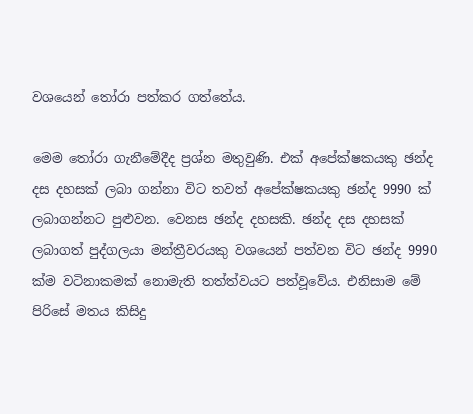වශයෙන් තෝරා පත්කර ගත්තේය.

මෙම තෝරා ගැනීමේදීද ප්‍රශ්න මතුවුණි. එක් අපේක්ෂකයකු ඡන්ද දස දහසක් ලබා ගන්නා විට තවත් අපේක්ෂකයකු ඡන්ද 9990 ක් ලබාගන්නට පුළුවන. වෙනස ඡන්ද දහසකි. ඡන්ද දස දහසක් ලබාගත් පුද්ගලයා මන්ත්‍රීවරයකු වශයෙන් පත්වන විට ඡන්ද 9990 ක්ම වටිනාකමක් නොමැති තත්ත්වයට පත්වූවේය. එනිසාම මේ පිරිසේ මතය කිසිදු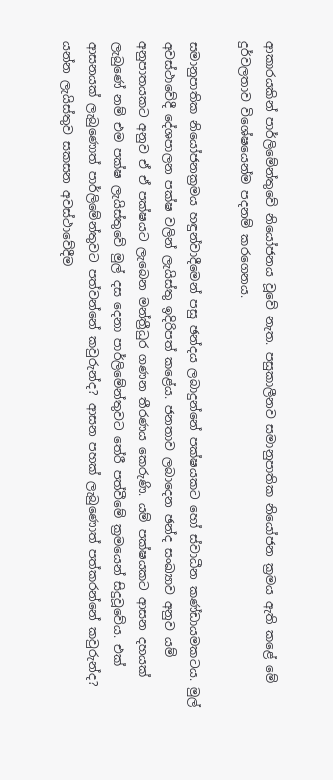ආකාරයකින් පාර්ලිමේන්තුවේ නියෝජනය වූවේ නැත. පසුකාලීනව සමානුපාතික නියෝජන ක්‍රමය ඇති කළේ මේ දුර්වලතාව විශේෂයෙන්ම පදනම් කරගෙනය.

සමානුපාතික නියෝජනක්‍රමය හඳුන්වාදීමෙන් පසු ඡන්දය ලබාදුන්නේ පක්ෂයකට හෝ ස්වාධීන කණ්ඩායමකටය. මුල් අවස්ථාවේදී දේශපාලන පක්ෂ වලින් ලැයිස්තු ඉදිරිපත් කළේය. ජනතාව ලබාදෙන ඡන්ද සංඛ්‍යාව අනුව යම් අනුපාතයකට අනුව ඒ ඒ පක්ෂයට ලැබෙන මන්ත්‍රීධුර ගණන තීරණය කෙරුණි. යම් පක්ෂයකට ආසන දහයක් ලැබුණේ නම් එම පක්ෂ ලැයිස්තුවේ මුල් දස දෙනා පාර්ලිමේන්තුවට තේරී පත්වීමේ ක්‍රමයෙන් සිදුවූවේය. එක් ආසනයක් ලැබුණොත් පාර්ලිමේන්තුවට පත්වන්නේ කවුරුන්ද? ආසන පහක් ලැබුණොත් පත්කරන්නේ කවුරුන්ද? යන්න ලැයිස්තුව සකසන අවස්ථාවේදීම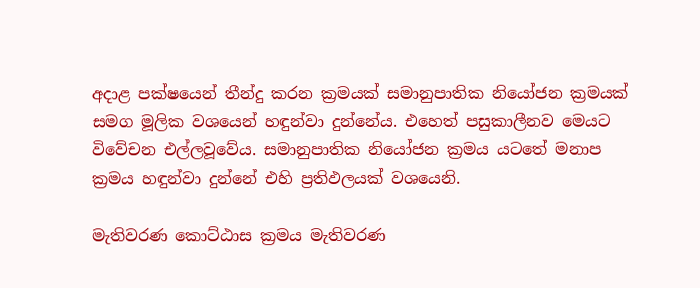අදාළ පක්ෂයෙන් තීන්දු කරන ක්‍රමයක් සමානුපාතික නියෝජන ක්‍රමයක් සමග මූලික වශයෙන් හඳුන්වා දුන්නේය. එහෙත් පසුකාලීනව මෙයට විවේචන එල්ලවූවේය. සමානුපාතික නියෝජන ක්‍රමය යටතේ මනාප ක්‍රමය හඳුන්වා දුන්නේ එහි ප්‍රතිඵලයක් වශයෙනි.

මැතිවරණ කොට්ඨාස ක්‍රමය මැතිවරණ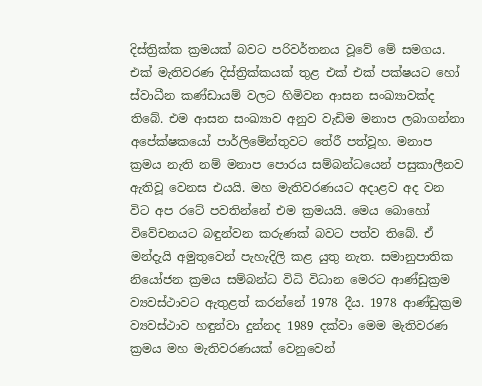දිස්ත්‍රික්ක ක්‍රමයක් බවට පරිවර්තනය වූවේ මේ සමගය. එක් මැතිවරණ දිස්ත්‍රික්කයක් තුළ එක් එක් පක්ෂයට හෝ ස්වාධීන කණ්ඩායම් වලට හිමිවන ආසන සංඛ්‍යාවක්ද තිබේ. එම ආසන සංඛ්‍යාව අනුව වැඩිම මනාප ලබාගන්නා අපේක්ෂකයෝ පාර්ලිමේන්තුවට තේරී පත්වූහ. මනාප ක්‍රමය නැති නම් මනාප පොරය සම්බන්ධයෙන් පසුකාලීනව ඇතිවූ වෙනස එයයි. මහ මැතිවරණයට අදාළව අද වන විට අප රටේ පවතින්නේ එම ක්‍රමයයි. මෙය බොහෝ විවේචනයට බඳුන්වන කරුණක් බවට පත්ව තිබේ. ඒ මන්දැයි අමුතුවෙන් පැහැදිලි කළ යුතු නැත. සමානුපාතික නියෝජන ක්‍රමය සම්බන්ධ විධි විධාන මෙරට ආණ්ඩුක්‍රම ව්‍යවස්ථාවට ඇතුළත් කරන්නේ 1978 දීය. 1978 ආණ්ඩුක්‍රම ව්‍යවස්ථාව හඳුන්වා දුන්නද 1989 දක්වා මෙම මැතිවරණ ක්‍රමය මහ මැතිවරණයක් වෙනුවෙන්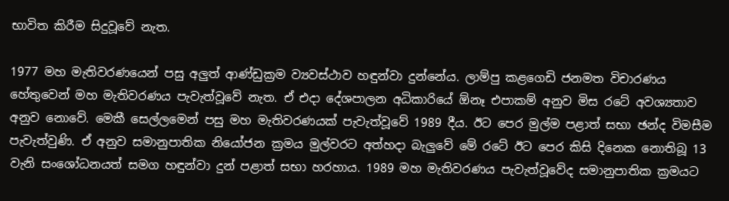භාවිත කිරීම සිදුවූවේ නැත.

1977 මහ මැතිවරණයෙන් පසු අලුත් ආණ්ඩුක්‍රම ව්‍යවස්ථාව හඳුන්වා දුන්නේය. ලාම්පු කළගෙඩි ජනමත විචාරණය හේතුවෙන් මහ මැතිවරණය පැවැත්වූවේ නැත. ඒ එදා දේශපාලන අධිකාරියේ ඕනෑ එපාකම් අනුව මිස රටේ අවශ්‍යතාව අනුව නොවේ. මෙකී සෙල්ලමෙන් පසු මහ මැතිවරණයක් පැවැත්වූවේ 1989 දීය. ඊට පෙර මුල්ම පළාත් සභා ඡන්ද විමසීම පැවැත්වුණි. ඒ අනුව සමානුපාතික නියෝජන ක්‍රමය මුල්වරට අත්හදා බැලුවේ මේ රටේ ඊට පෙර කිසි දිනෙක නොතිබූ 13 වැනි සංශෝධනයත් සමග හඳුන්වා දුන් පළාත් සභා හරහාය. 1989 මහ මැතිවරණය පැවැත්වූවේද සමානුපාතික ක්‍රමයට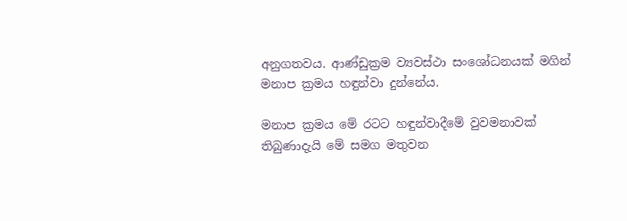අනුගතවය. ආණ්‍ඩුක්‍රම ව්‍යවස්ථා සංශෝධනයක් මගින් මනාප ක්‍රමය හඳුන්වා දුන්නේය.

මනාප ක්‍රමය මේ රටට හඳුන්වාදීමේ වුවමනාවක් තිබුණාදැයි මේ සමග මතුවන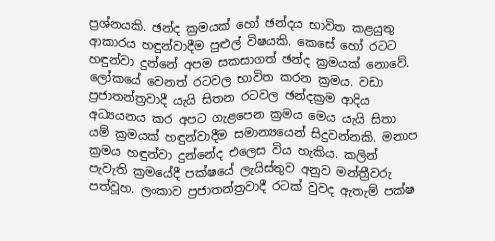ප්‍රශ්නයකි. ඡන්ද ක්‍රමයක් හෝ ඡන්දය භාවිත කළයුතු ආකාරය හඳුන්වාදීම පුළුල් විෂයකි. කෙසේ හෝ රටට හඳුන්වා දුන්නේ අපම සකසාගත් ඡන්ද ක්‍රමයක් නොවේ. ලෝකයේ වෙනත් රටවල භාවිත කරන ක්‍රමය. වඩා ප්‍රජාතන්ත්‍රවාදී යැයි සිතන රටවල ඡන්දක්‍රම ආදිය අධ්‍යයනය කර අපට ගැළපෙන ක්‍රමය මෙය යැයි සිතා යම් ක්‍රමයක් හඳුන්වාදීම සමාන්‍යයෙන් සිදුවන්නකි. මනාප ක්‍රමය හඳුන්වා දුන්නේද එලෙස විය හැකිය. කලින් පැවැති ක්‍රමයේදී පක්ෂයේ ලැයිස්තුව අනුව මන්ත්‍රීවරු පත්වූහ. ලංකාව ප්‍රජාතන්ත්‍රවාදී රටක් වුවද ඇතැම් පක්ෂ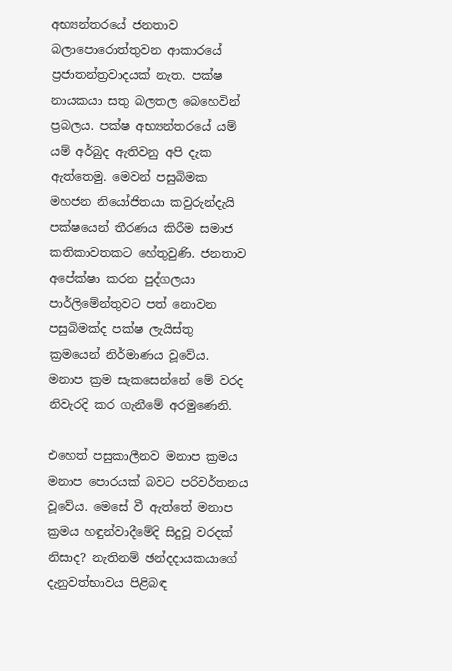අභ්‍යන්තරයේ ජනතාව බලාපොරොත්තුවන ආකාරයේ ප්‍රජාතන්ත්‍රවාදයක් නැත. පක්ෂ නායකයා සතු බලතල බෙහෙවින් ප්‍රබලය. පක්ෂ අභ්‍යන්තරයේ යම් යම් අර්බුද ඇතිවනු අපි දැක ඇත්තෙමු. මෙවන් පසුබිමක මහජන නියෝජිතයා කවුරුන්දැයි පක්ෂයෙන් තීරණය කිරීම සමාජ කතිකාවතකට හේතුවුණි. ජනතාව අපේක්ෂා කරන පුද්ගලයා පාර්ලිමේන්තුවට පත් නොවන පසුබිමක්ද පක්ෂ ලැයිස්තු ක්‍රමයෙන් නිර්මාණය වූවේය. මනාප ක්‍රම සැකසෙන්නේ මේ වරද නිවැරදි කර ගැනීමේ අරමුණෙනි.

එහෙත් පසුකාලීනව මනාප ක්‍රමය මනාප පොරයක් බවට පරිවර්තනය වූවේය. මෙසේ වී ඇත්තේ මනාප ක්‍රමය හඳුන්වාදීමේදි සිදුවූ වරදක් නිසාද? නැතිනම් ඡන්දදායකයාගේ දැනුවත්භාවය පිළිබඳ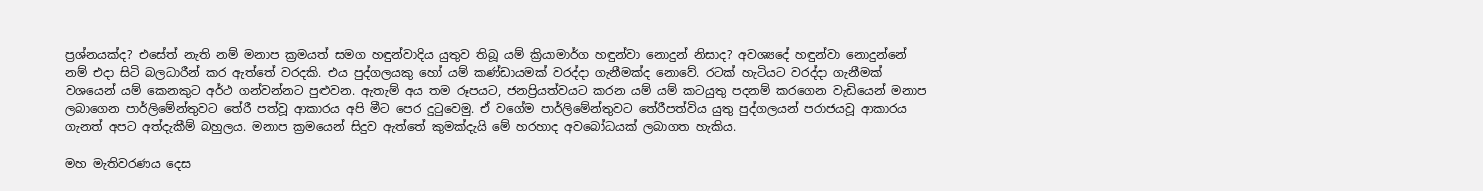ප්‍රශ්නයක්ද? එසේත් නැති නම් මනාප ක්‍රමයත් සමග හඳුන්වාදිය යුතුව තිබූ යම් ක්‍රියාමාර්ග හඳුන්වා නොදුන් නිසාද? අවශ්‍යදේ හඳුන්වා නොදුන්නේ නම් එදා සිටි බලධාරීන් කර ඇත්තේ වරදකි. එය පුද්ගලයකු හෝ යම් කණ්ඩායමක් වරද්දා ගැනීමක්ද නොවේ. රටක් හැටියට වරද්දා ගැනීමක් වශයෙන් යම් කෙනකුට අර්ථ ගන්වන්නට පුළුවන. ඇතැම් අය තම රූපයට, ජනප්‍රියත්වයට කරන යම් යම් කටයුතු පදනම් කරගෙන වැඩියෙන් මනාප ලබාගෙන පාර්ලිමේන්තුවට තේරී පත්වූ ආකාරය අපි මීට පෙර දුටුවෙමු. ඒ වගේම පාර්ලිමේන්තුවට තේරීපත්විය යුතු පුද්ගලයන් පරාජයවූ ආකාරය ගැනත් අපට අත්දැකීම් බහුලය. මනාප ක්‍රමයෙන් සිදුව ඇත්තේ කුමක්දැයි මේ හරහාද අවබෝධයක් ලබාගත හැකිය.

මහ මැතිවරණය දෙස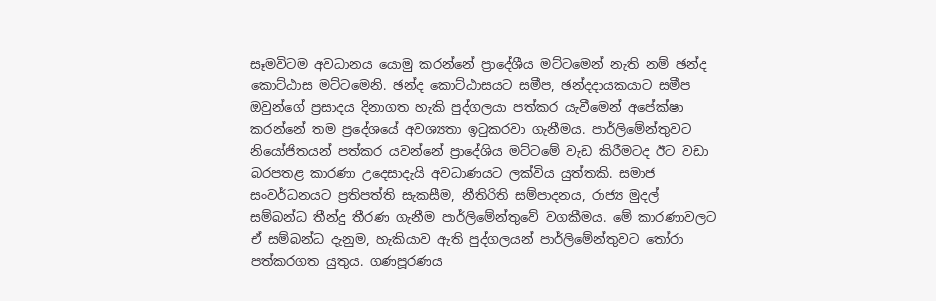සෑමවිටම අවධානය යොමු කරන්නේ ප්‍රාදේශීය මට්ටමෙන් නැති නම් ඡන්ද කොට්ඨාස මට්ටමෙනි. ඡන්ද කොට්ඨාසයට සමීප, ඡන්දදායකයාට සමීප ඔවුන්ගේ ප්‍රසාදය දිනාගත හැකි පුද්ගලයා පත්කර යැවීමෙන් අපේක්ෂා කරන්නේ තම ප්‍රදේශයේ අවශ්‍යතා ඉටුකරවා ගැනීමය. පාර්ලිමේන්තුවට නියෝජිතයන් පත්කර යවන්නේ ප්‍රාදේශිය මට්ටමේ වැඩ කිරීමටද ඊට වඩා බරපතළ කාරණා උදෙසාදැයි අවධාණයට ලක්විය යුත්තකි. සමාජ සංවර්ධනයට ප්‍රතිපත්ති සැකසීම, නීතිරිති සම්පාදනය, රාජ්‍ය මුදල් සම්බන්ධ තීන්දු තීරණ ගැනීම පාර්ලිමේන්තුවේ වගකීමය. මේ කාරණාවලට ඒ සම්බන්ධ දැනුම, හැකියාව ඇති පුද්ගලයන් පාර්ලිමේන්තුවට තෝරා පත්කරගත යුතුය. ගණපූරණය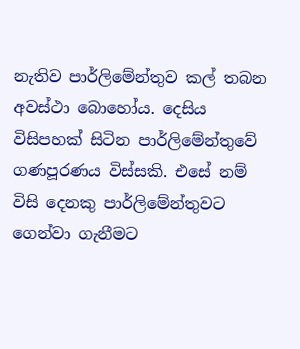නැතිව පාර්ලිමේන්තුව කල් තබන අවස්ථා බොහෝය. දෙසිය විසිපහක් සිටින පාර්ලිමේන්තුවේ ගණපූරණය විස්සකි. එසේ නම් විසි දෙනකු පාර්ලිමේන්තුවට ගෙන්වා ගැනීමට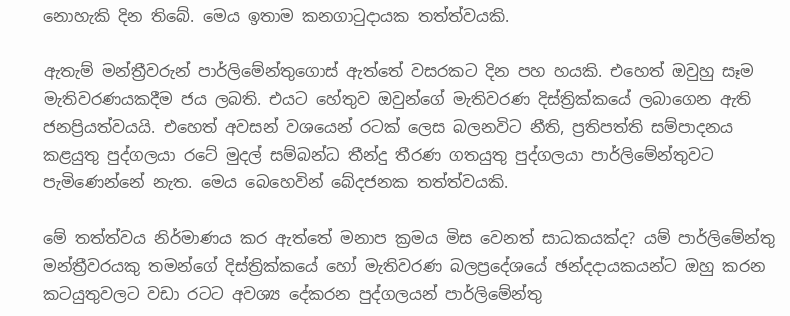නොහැකි දින තිබේ. මෙය ඉතාම කනගාටුදායක තත්ත්වයකි.

ඇතැම් මන්ත්‍රීවරුන් පාර්ලිමේන්තුගොස් ඇත්තේ වසරකට දින පහ හයකි. එහෙත් ඔවුහු සෑම මැතිවරණයකදීම ජය ලබති. එයට හේතුව ඔවුන්ගේ මැතිවරණ දිස්ත්‍රික්කයේ ලබාගෙන ඇති ජනප්‍රියත්වයයි. එහෙත් අවසන් වශයෙන් රටක් ලෙස බලනවිට නීති, ප්‍රතිපත්ති සම්පාදනය කළයුතු පුද්ගලයා රටේ මුදල් සම්බන්ධ තීන්දු තීරණ ගතයුතු පුද්ගලයා පාර්ලිමේන්තුවට පැමිණෙන්නේ නැත. මෙය බෙහෙවින් බේදජනක තත්ත්වයකි.

මේ තත්ත්වය නිර්මාණය කර ඇත්තේ මනාප ක්‍රමය මිස වෙනත් සාධකයක්ද? යම් පාර්ලිමේන්තු මන්ත්‍රීවරයකු තමන්ගේ දිස්ත්‍රික්කයේ හෝ මැතිවරණ බලප්‍රදේශයේ ඡන්දදායකයන්ට ඔහු කරන කටයුතුවලට වඩා රටට අවශ්‍ය දේකරන පුද්ගලයන් පාර්ලිමේන්තු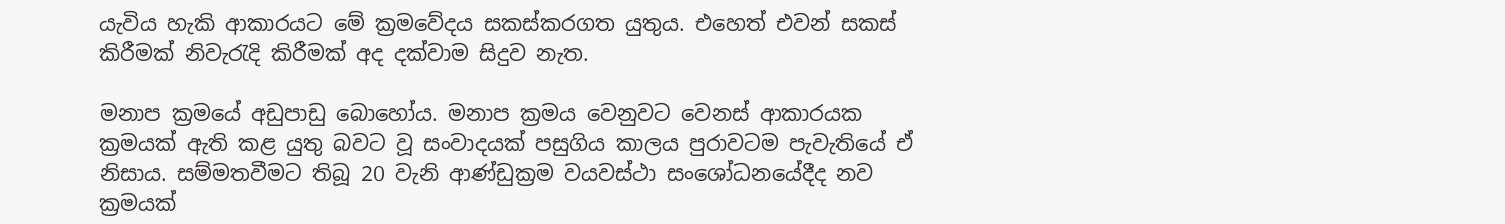යැවිය හැකි ආකාරයට මේ ක්‍රමවේදය සකස්කරගත යුතුය. එහෙත් එවන් සකස් කිරීමක් නිවැරැදි කිරීමක් අද දක්වාම සිදුව නැත.

මනාප ක්‍රමයේ අඩුපාඩු බොහෝය. මනාප ක්‍රමය වෙනුවට වෙනස් ආකාරයක ක්‍රමයක් ඇති කළ යුතු බවට වූ සංවාදයක් පසුගිය කාලය පුරාවටම පැවැතියේ ඒ නිසාය. සම්මතවීමට තිබූ 20 වැනි ආණ්ඩුක්‍රම වයවස්ථා සංශෝධනයේදීද නව ක්‍රමයක්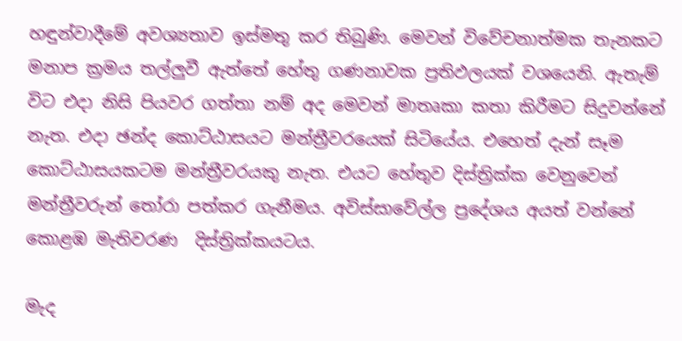හඳුන්වාදීමේ අවශ්‍යතාව ඉස්මතු කර තිබුණි. මෙවන් විවේචනාත්මක තැනකට මනාප ක්‍රමය තල්ලුවී ඇත්තේ හේතු ගණනාවක ප්‍රතිඵලයක් වශයෙනි. ඇතැම් විට එදා නිසි පියවර ගත්තා නම් අද මෙවන් මාතෘකා කතා කිරීමට සිදුවන්නේ නැත. එදා ඡන්ද කොට්ඨාසයට මන්ත්‍රීවරයෙක් සිටියේය. එහෙත් දැන් සෑම කොට්ඨාසයකටම මන්ත්‍රීවරයකු නැත. එයට හේතුව දිස්ත්‍රික්ක වෙනුවෙන් මන්ත්‍රීවරුන් තෝරා පත්කර ගැනීමය. අවිස්සාවේල්ල ප්‍රදේශය අයත් වන්නේ කොළඹ මැතිවරණ  දිස්ත්‍රික්කයටය.

මැද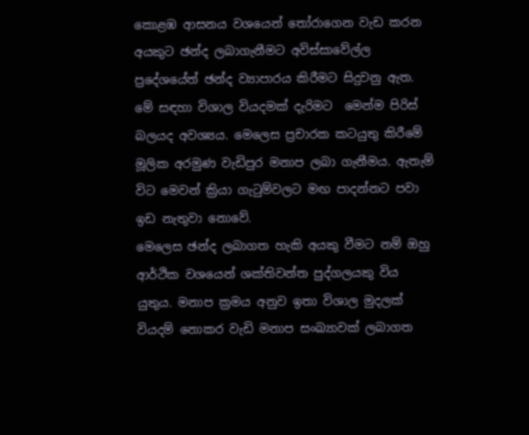කොළඹ ආසනය වශයෙන් තෝරාගෙන වැඩ කරන අයකුට ඡන්ද ලබාගැනීමට අවිස්සාවේල්ල ප්‍රදේශයේත් ඡන්ද ව්‍යාපාරය කිරීමට සිදුවනු ඇත. මේ සඳහා විශාල වියදමක් දැරිමට  මෙන්ම පිරිස් බලයද අවශ්‍යය. මෙලෙස ප්‍රචාරක කටයුතු කිරීමේ මූලික අරමුණ වැඩිපුර මනාප ලබා ගැනීමය. ඇතැම් විට මෙවන් ක්‍රියා ගැටුම්වලට මඟ පාදන්නට පවා ඉඩ නැතුවා නොවේ.
මෙලෙස ඡන්ද ලබාගත හැකි අයකු වීමට නම් ඔහු ආර්ථික වශයෙන් ශක්තිවන්ත පුද්ගලයකු විය යුතුය. මනාප ක්‍රමය අනුව ඉතා විශාල මුදලක් වියදම් නොකර වැඩි මනාප සංඛ්‍යාවක් ලබාගත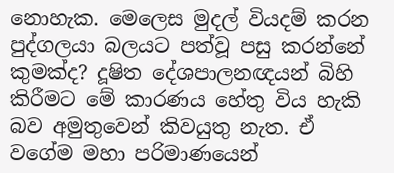නොහැක. මෙලෙස මුදල් වියදම් කරන පුද්ගලයා බලයට පත්වූ පසු කරන්නේ කුමක්ද? දූෂිත දේශපාලනඥයන් බිහි කිරීමට මේ කාරණය හේතු විය හැකි බව අමුතුවෙන් කිවයුතු නැත. ඒ වගේම මහා පරිමාණයෙන්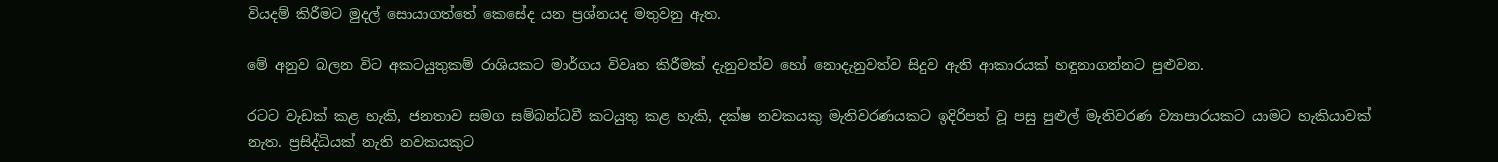වියදම් කිරීමට මුදල් සොයාගත්තේ කෙසේද යන ප්‍රශ්නයද මතුවනු ඇත.

මේ අනුව බලන විට අකටයුතුකම් රාශියකට මාර්ගය විවෘත කිරීමක් දැනුවත්ව හෝ නොදැනුවත්ව සිදුව ඇති ආකාරයක් හඳුනාගන්නට පුළුවන.

රටට වැඩක් කළ හැකි, ජනතාව සමග සම්බන්ධවී කටයුතු කළ හැකි, දක්ෂ නවකයකු මැතිවරණයකට ඉදිරිපත් වූ පසු පුළුල් මැතිවරණ ව්‍යාපාරයකට යාමට හැකියාවක් නැත. ප්‍රසිද්ධියක් නැති නවකයකුට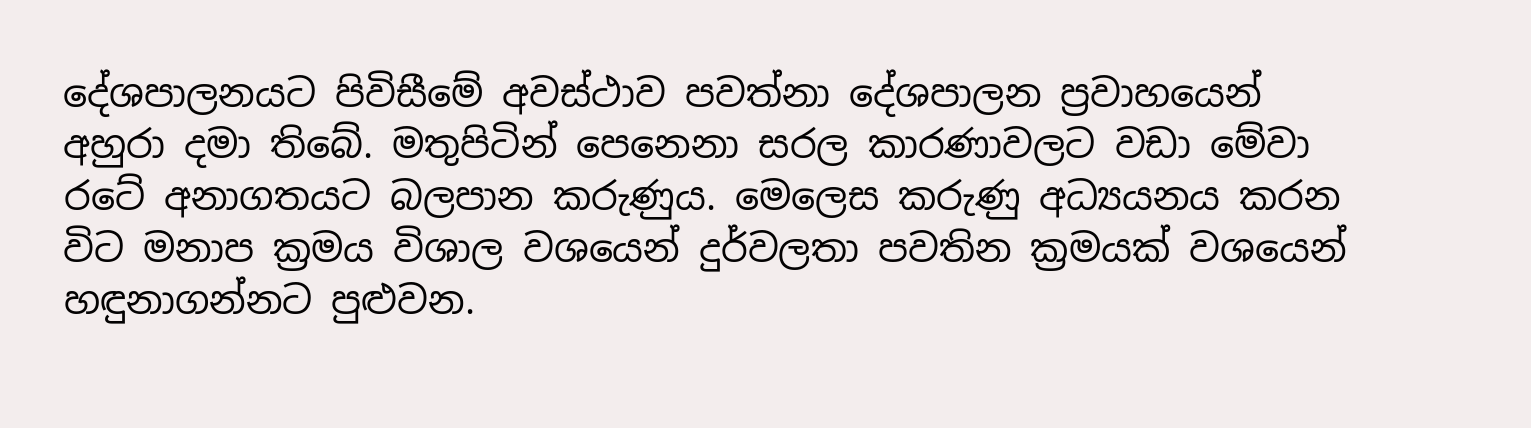දේශපාලනයට පිවිසීමේ අවස්ථාව පවත්නා දේශපාලන ප්‍රවාහයෙන් අහුරා දමා තිබේ. මතුපිටින් පෙනෙනා සරල කාරණාවලට වඩා මේවා රටේ අනාගතයට බලපාන කරුණුය. මෙලෙස කරුණු අධ්‍යයනය කරන විට මනාප ක්‍රමය විශාල වශයෙන් දුර්වලතා පවතින ක්‍රමයක් වශයෙන් හඳුනාගන්නට පුළුවන.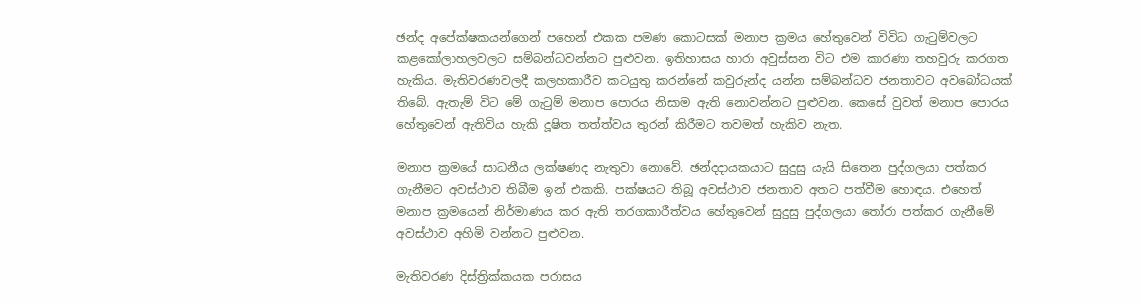ඡන්ද අපේක්ෂකයන්ගෙන් පහෙන් එකක පමණ කොටසක් මනාප ක්‍රමය හේතුවෙන් විවිධ ගැටුම්වලට කළකෝලාහලවලට සම්බන්ධවන්නට පුළුවන. ඉතිහාසය හාරා අවුස්සන විට එම කාරණා තහවුරු කරගත හැකිය. මැතිවරණවලදී කලහකාරීව කටයුතු කරන්නේ කවුරුන්ද යන්න සම්බන්ධව ජනතාවට අවබෝධයක් තිබේ. ඇතැම් විට මේ ගැටුම් මනාප පොරය නිසාම ඇති නොවන්නට පුළුවන. කෙසේ වුවත් මනාප පොරය හේතුවෙන් ඇතිවිය හැකි දූෂිත තත්ත්වය තුරන් කිරීමට තවමත් හැකිව නැත.

මනාප ක්‍රමයේ සාධනීය ලක්ෂණද නැතුවා නොවේ. ඡන්දදායකයාට සුදුසු යැයි සිතෙන පුද්ගලයා පත්කර ගැනීමට අවස්ථාව තිබීම ඉන් එකකි. පක්ෂයට තිබූ අවස්ථාව ජනතාව අතට පත්වීම හොඳය. එහෙත් මනාප ක්‍රමයෙන් නිර්මාණය කර ඇති තරගකාරීත්වය හේතුවෙන් සුදුසු පුද්ගලයා තෝරා පත්කර ගැනීමේ අවස්ථාව අහිමි වන්නට පුළුවන.

මැතිවරණ දිස්ත්‍රික්කයක පරාසය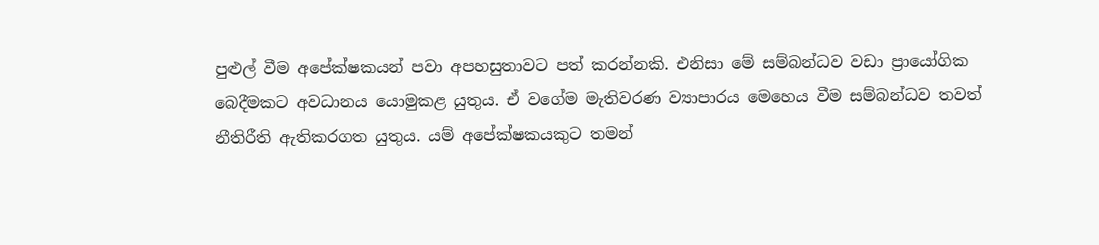පුළුල් වීම අපේක්ෂකයන් පවා අපහසුතාවට පත් කරන්නකි. එනිසා මේ සම්බන්ධව වඩා ප්‍රායෝගික බෙදීමකට අවධානය යොමුකළ යුතුය. ඒ වගේම මැතිවරණ ව්‍යාපාරය මෙහෙය වීම සම්බන්ධව තවත් නීතිරීති ඇතිකරගත යුතුය. යම් අපේක්ෂකයකුට තමන්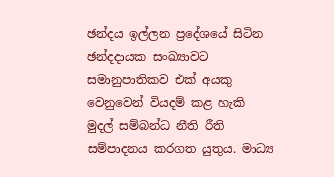ඡන්දය ඉල්ලන ප්‍රදේශයේ සිටින ඡන්දදායක සංඛ්‍යාවට සමානුපාතිකව එක් අයකු වෙනුවෙන් වියදම් කළ හැකි මුදල් සම්බන්ධ නීති රීති සම්පාදනය කරගත යුතුය. මාධ්‍ය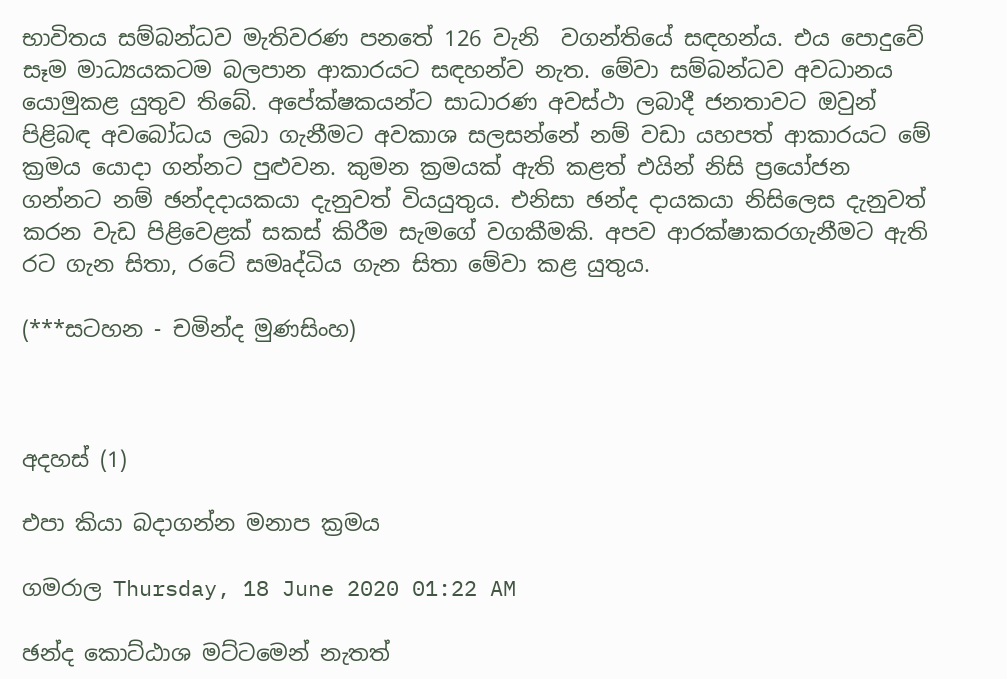භාවිතය සම්බන්ධව මැතිවරණ පනතේ 126 වැනි  වගන්තියේ සඳහන්ය. එය පොදුවේ සෑම මාධ්‍යයකටම බලපාන ආකාරයට සඳහන්ව නැත. මේවා සම්බන්ධව අවධානය යොමුකළ යුතුව තිබේ. අපේක්ෂකයන්ට සාධාරණ අවස්ථා ලබාදී ජනතාවට ඔවුන් පිළිබඳ අවබෝධය ලබා ගැනීමට අවකාශ සලසන්නේ නම් වඩා යහපත් ආකාරයට මේ ක්‍රමය යොදා ගන්නට පුළුවන. කුමන ක්‍රමයක් ඇති කළත් එයින් නිසි ප්‍රයෝජන ගන්නට නම් ඡන්දදායකයා දැනුවත් වියයුතුය. එනිසා ඡන්ද දායකයා නිසිලෙස දැනුවත් කරන වැඩ පිළිවෙළක් සකස් කිරීම සැමගේ වගකීමකි. අපව ආරක්ෂාකරගැනීමට ඇති රට ගැන සිතා, රටේ සමෘද්ධිය ගැන සිතා මේවා කළ යුතුය.

(***සටහන - චමින්ද මුණසිංහ)



අදහස් (1)

එපා කියා බදාගන්න මනාප ක්‍රමය

ගමරාල Thursday, 18 June 2020 01:22 AM

ඡන්ද කොට්ඨාශ මට්ටමෙන් නැතත්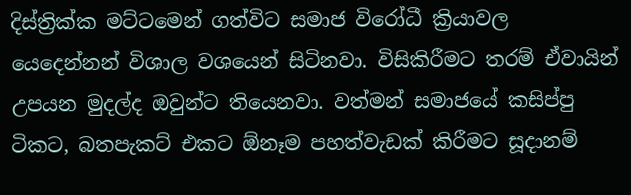දිස්ත්‍රික්ක මට්ටමෙන් ගත්විට සමාජ විරෝධී ක්‍රියාවල යෙදෙන්නන් විශාල වශයෙන් සිටිනවා. විසිකිරීමට තරම් ඒවායින් උපයන මුදල්ද ඔවුන්ට තියෙනවා. වත්මන් සමාජයේ කසිප්පු ටිකට, බතපැකට් එකට ඕනෑම පහත්වැඩක් කිරීමට සූදානම්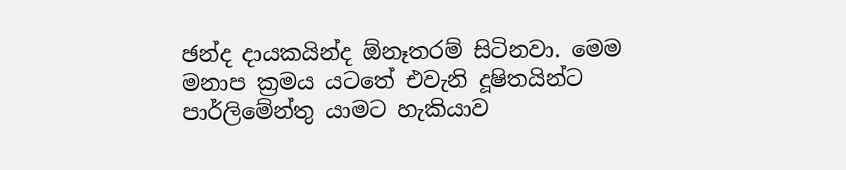ඡන්ද දායකයින්ද ඕනෑතරම් සිටිනවා. මෙම මනාප ක්‍රමය යටතේ එවැනි දූෂිතයින්ට පාර්ලිමේන්තු යාමට හැකියාව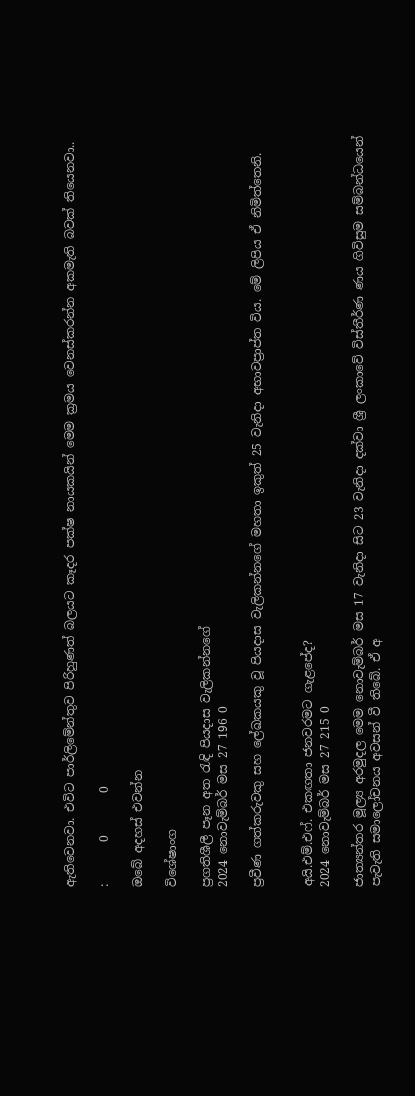ඇතිවෙනවා. එවිට පාර්ලිමේන්තුව පිරිහුණත් බලයට කෑදර පක්ෂ නායකයින් මෙම ක්‍රමය වෙනස්කරන්න අකමැති බවක් තියෙනවා..

:       0       0

ඔබේ අදහස් එවන්න

විශේෂාංග

ප්‍රගතිශීලී පෑන අත රැඳි පියදාස වැලිකන්නගේ
2024 නොවැම්බර් මස 27 196 0

ප්‍රවීණ ගත්කරුවකු සහ ලේඛකයකු වූ පියදාස වැලිකන්නගේ මහතා ඉකුත් 25 වැනිදා අභාවප්‍රාප්ත විය. මේ ලිපිය ඒ නිමිත්තෙනි.


අයි.එම්.එෆ්. එකඟතා ජනවරමට ගැළපේද?
2024 නොවැම්බර් මස 27 215 0

ජාත්‍යන්තර මූල්‍ය අරමුදල මෙම නොවැම්බර් මස 17 වැනිදා සිට 23 වැනිදා දක්වා ශ්‍රී ලංකාවේ විස්තීර්ණ ණය ගිවිසුම සම්බන්ධයෙන් පැවැති සමාලෝචනය අවසන් වී තිබේ. ඒ අ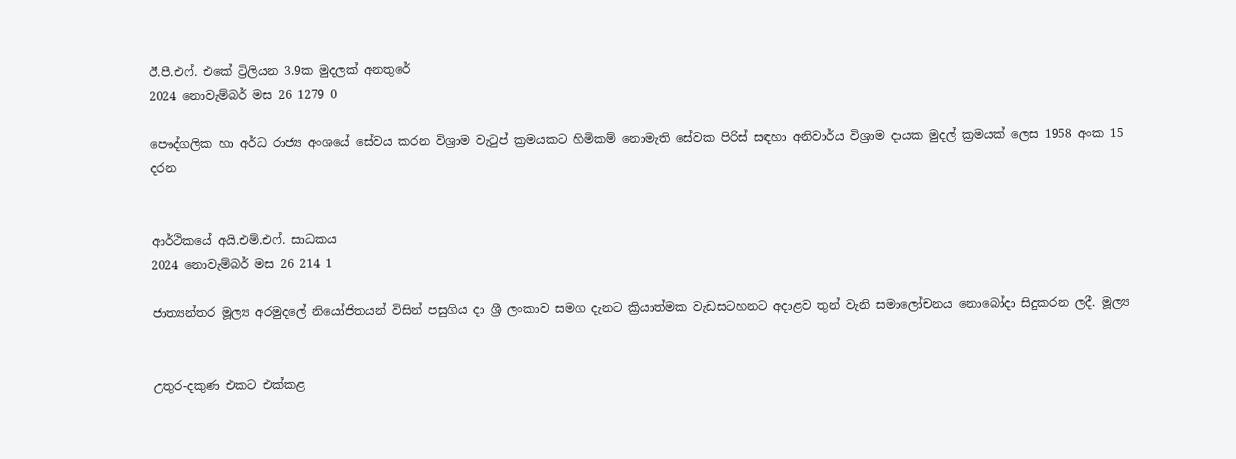ඊ.පී.එෆ්. එකේ ට්‍රිලියන 3.9ක මුදලක් අනතුරේ
2024 නොවැම්බර් මස 26 1279 0

පෞද්ගලික හා අර්ධ රාජ්‍ය අංශයේ සේවය කරන විශ්‍රාම වැටුප් ක්‍රමයකට හිමිකම් නොමැති සේවක පිරිස් සඳහා අනිවාර්ය විශ්‍රාම දායක මුදල් ක්‍රමයක් ලෙස 1958 අංක 15 දරන


ආර්ථිකයේ අයි.එම්.එෆ්. සාධකය
2024 නොවැම්බර් මස 26 214 1

ජාත්‍යන්තර මූල්‍ය අරමුදලේ නියෝජිතයන් විසින් පසුගිය දා ශ්‍රී ලංකාව සමග දැනට ක්‍රියාත්මක වැඩසටහනට අදාළව තුන් වැනි සමාලෝචනය නොබෝදා සිදුකරන ලදී. මූල්‍ය


උතුර-දකුණ එකට එක්කළ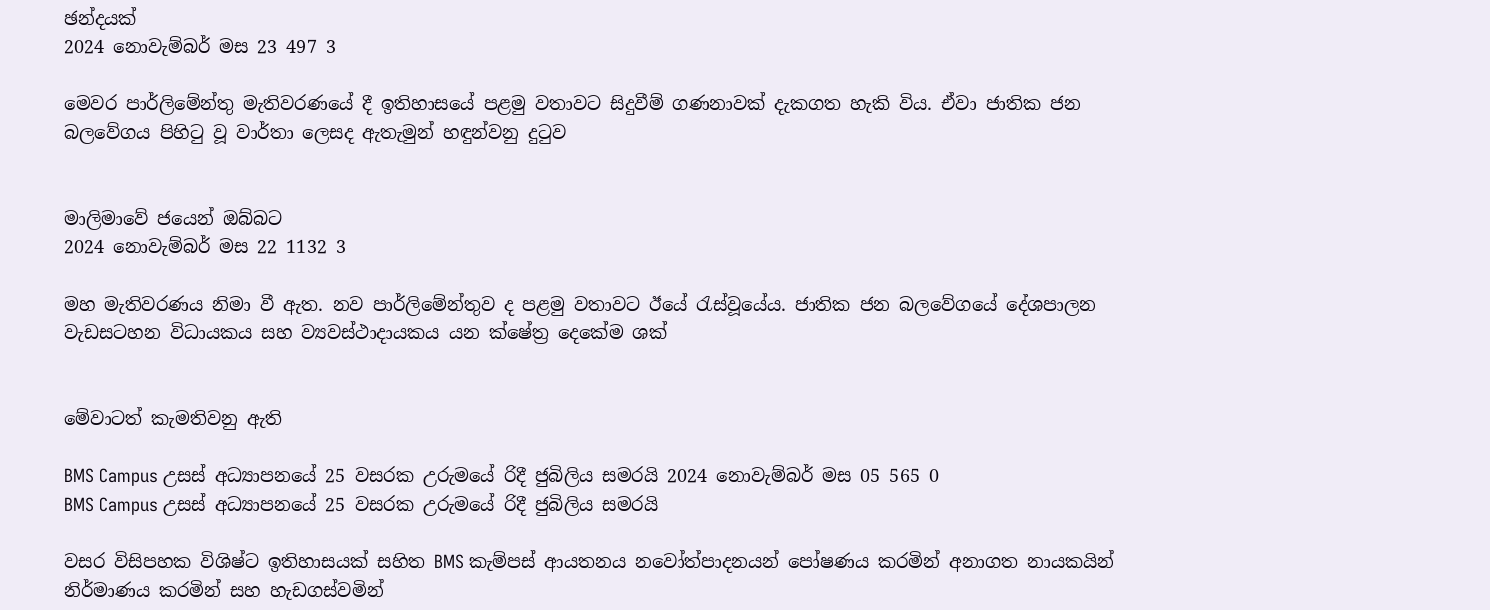ඡන්දයක්
2024 නොවැම්බර් මස 23 497 3

මෙවර පාර්ලිමේන්තු මැතිවරණයේ දී ඉතිහාසයේ පළමු වතාවට සිදුවීම් ගණනාවක් දැකගත හැකි විය. ඒවා ජාතික ජන බලවේගය පිහිටු වූ වාර්තා ලෙසද ඇතැමුන් හඳුන්වනු දුටුව


මාලිමාවේ ජයෙන් ඔබ්බට
2024 නොවැම්බර් මස 22 1132 3

මහ මැතිවරණය නිමා වී ඇත. නව පාර්ලිමේන්තුව ද පළමු වතාවට ඊයේ රැස්වූයේය. ජාතික ජන බලවේගයේ දේශපාලන වැඩසටහන විධායකය සහ ව්‍යවස්ථාදායකය යන ක්ෂේත්‍ර දෙකේම ශක්


මේවාටත් කැමතිවනු ඇති

BMS Campus උසස් අධ්‍යාපනයේ 25 වසරක උරුමයේ රිදී ජුබිලිය සමරයි 2024 නොවැම්බර් මස 05 565 0
BMS Campus උසස් අධ්‍යාපනයේ 25 වසරක උරුමයේ රිදී ජුබිලිය සමරයි

වසර විසිපහක විශිෂ්ට ඉතිහාසයක් සහිත BMS කැම්පස් ආයතනය නවෝත්පාදනයන් පෝෂණය කරමින් අනාගත නායකයින් නිර්මාණය කරමින් සහ හැඩගස්වමින්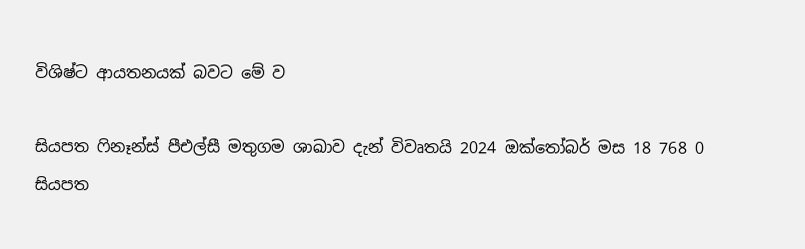විශිෂ්ට ආයතනයක් බවට මේ ව

සියපත ෆිනෑන්ස් පීඑල්සී මතුගම ශාඛාව දැන් විවෘතයි 2024 ඔක්තෝබර් මස 18 768 0
සියපත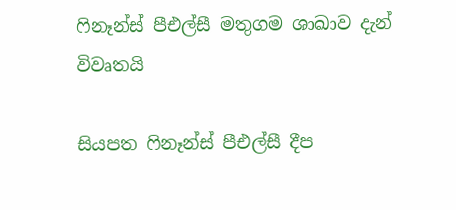ෆිනෑන්ස් පීඑල්සී මතුගම ශාඛාව දැන් විවෘතයි

සියපත ෆිනෑන්ස් පීඑල්සී දීප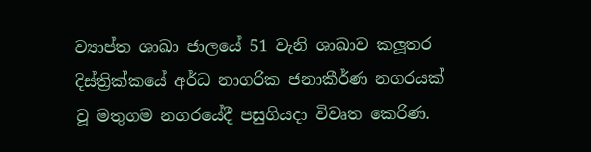ව්‍යාප්ත ශාඛා ජාලයේ 51 වැනි ශාඛාව කලූතර දිස්ත්‍රික්කයේ අර්ධ නාගරික ජනාකීර්ණ නගරයක් වූ මතුගම නගරයේදී පසුගියදා විවෘත කෙරිණ.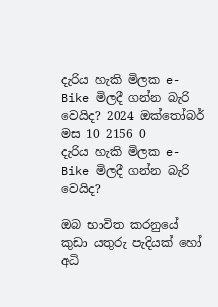දැරිය හැකි මිලක e-Bike මිලදී ගන්න බැරි වෙයිද? 2024 ඔක්තෝබර් මස 10 2156 0
දැරිය හැකි මිලක e-Bike මිලදී ගන්න බැරි වෙයිද?

ඔබ භාවිත කරනුයේ කුඩා යතුරු පැදියක් හෝ අධි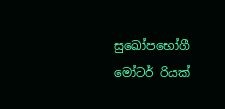සුඛෝපභෝගී මෝටර් රියක්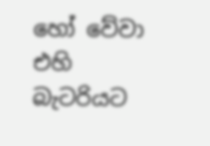හෝ වේවා එහි බැටරියට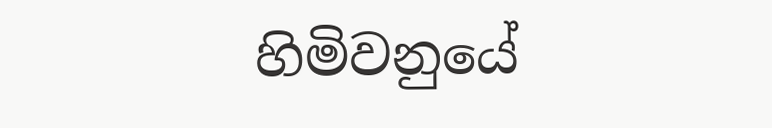හිමිවනුයේ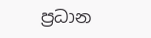ප්‍රධාන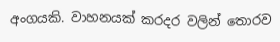අංගයකි. වාහනයක් කරදර වලින් තොරව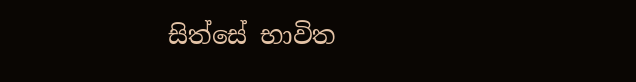සිත්සේ භාවිත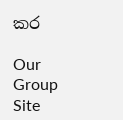කර

Our Group Site